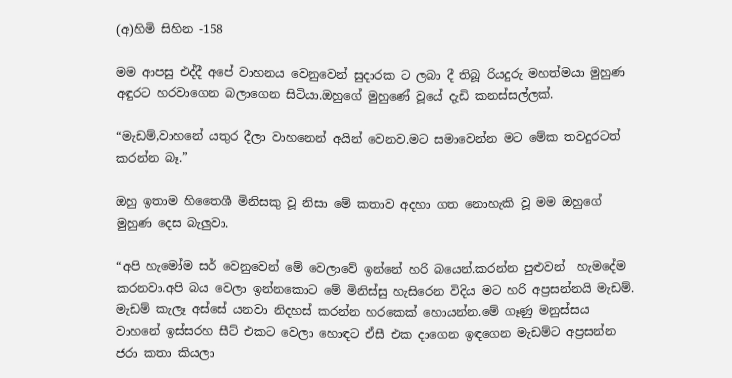(අ)හිමි සිහින -158

මම ආපසු එද්දී අපේ වාහනය වෙනුවෙන් සුදාරක ට ලබා දී තිබූ රියදුරු මහත්මයා මුහුණ අඳුරට හරවාගෙන බලාගෙන සිටියා.ඔහුගේ මුහුණේ වූයේ දැඩි කනස්සල්ලක්.

“මැඩම්,වාහනේ යතුර දීලා වාහනෙන් අයින් වෙනව.මට සමාවෙන්න මට මේක තවදුරටත් කරන්න බෑ.”

ඔහු ඉතාම හිතෛශී මිනිසකු වූ නිසා මේ කතාව අදහා ගත නොහැකි වූ මම ඔහුගේ මුහුණ දෙස බැලුවා.

“අපි හැමෝම සර් වෙනුවෙන් මේ වෙලාවේ ඉන්නේ හරි බයෙන්.කරන්න පුළුවන්  හැමදේම කරනවා.අපි බය වෙලා ඉන්නකොට මේ මිනිස්සු හැසිරෙන විදිය මට හරි අප්‍රසන්නයි මැඩම්. මැඩම් කැලෑ අස්සේ යනවා නිදහස් කරන්න හරකෙක් හොයන්න.මේ ගෑණු මනුස්සය වාහනේ ඉස්සරහ සීට් එකට වෙලා හොඳට ඒසී එක දාගෙන ඉඳගෙන මැඩම්ට අප්‍රසන්න ජරා කතා කියලා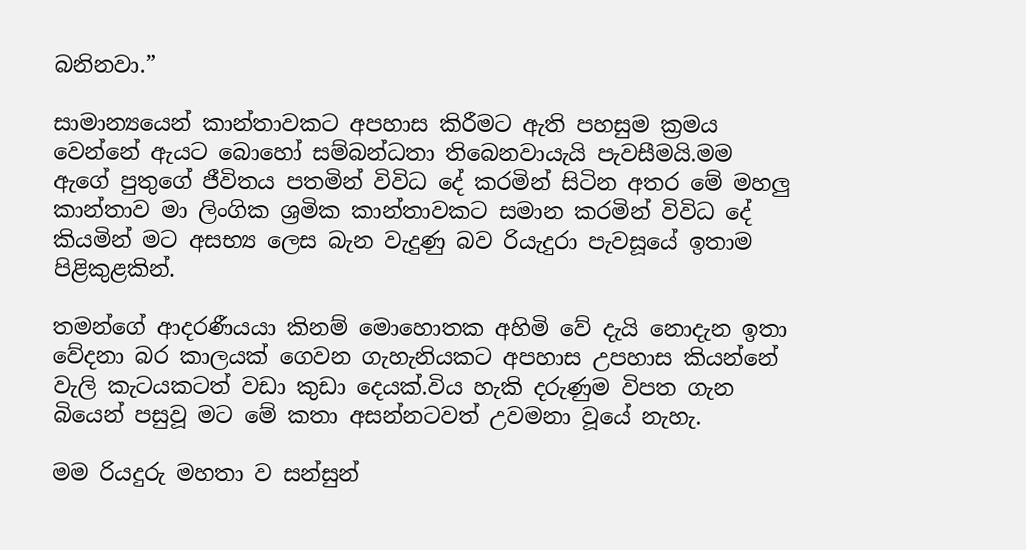බනිනවා.”

සාමාන්‍යයෙන් කාන්තාවකට අපහාස කිරීමට ඇති පහසුම ක්‍රමය වෙන්නේ ඇයට බොහෝ සම්බන්ධතා තිබෙනවායැයි පැවසීමයි.මම ඇගේ පුතුගේ ජීවිතය පතමින් විවිධ දේ කරමින් සිටින අතර මේ මහලු කාන්තාව මා ලිංගික ශ්‍රමික කාන්තාවකට සමාන කරමින් විවිධ දේ කියමින් මට අසභ්‍ය ලෙස බැන වැදුණු බව රියැදුරා පැවසූයේ ඉතාම පිළිකුළකින්.

තමන්ගේ ආදරණීයයා කිනම් මොහොතක අහිමි වේ දැයි නොදැන ඉතා වේදනා බර කාලයක් ගෙවන ගැහැනියකට අපහාස උපහාස කියන්නේ වැලි කැටයකටත් වඩා කුඩා දෙයක්.විය හැකි දරුණුම විපත ගැන බියෙන් පසුවූ මට මේ කතා අසන්නටවත් උවමනා වූයේ නැහැ.

මම රියදුරු මහතා ව සන්සුන්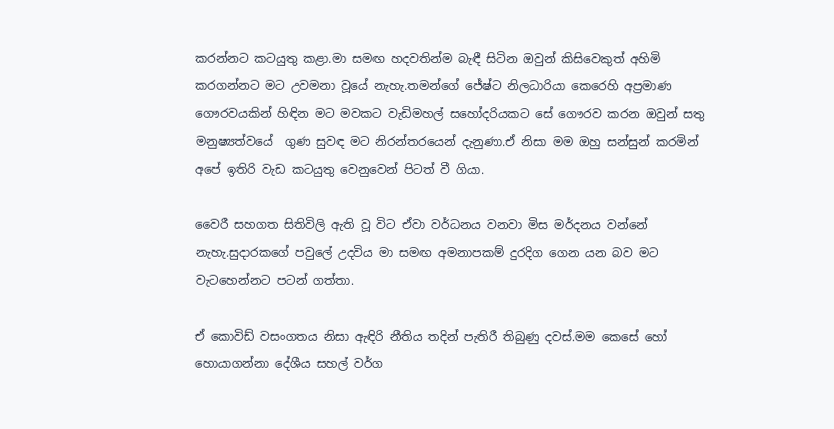කරන්නට කටයුතු කළා.මා සමඟ හදවතින්ම බැඳී සිටින ඔවුන් කිසිවෙකුත් අහිමි කරගන්නට මට උවමනා වූයේ නැහැ.තමන්ගේ ජේෂ්ට නිලධාරියා කෙරෙහි අප්‍රමාණ ගෞරවයකින් හිඳින මට මවකට වැඩිමහල් සහෝදරියකට සේ ගෞරව කරන ඔවුන් සතු මනුෂ්‍යත්වයේ  ගුණ සුවඳ මට නිරන්තරයෙන් දැනුණා.ඒ නිසා මම ඔහු සන්සුන් කරමින් අපේ ඉතිරි වැඩ කටයුතු වෙනුවෙන් පිටත් වී ගියා.

වෛරී සහගත සිතිවිලි ඇති වූ විට ඒවා වර්ධනය වනවා මිස මර්දනය වන්නේ නැහැ.සුදාරකගේ පවුලේ උදවිය මා සමඟ අමනාපකම් දුරදිග ගෙන යන බව මට වැටහෙන්නට පටන් ගත්තා.

ඒ කොවිඩ් වසංගතය නිසා ඇඳිරි නීතිය තදින් පැතිරී තිබුණු දවස්.මම කෙසේ හෝ හොයාගන්නා දේශීය සහල් වර්ග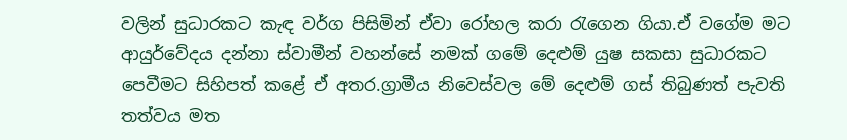වලින් සුධාරකට කැඳ වර්ග පිසිමින් ඒවා රෝහල කරා රැගෙන ගියා.ඒ වගේම මට ආයුර්වේදය දන්නා ස්වාමීන් වහන්සේ නමක් ගමේ දෙළුම් යුෂ සකසා සුධාරකට පෙවීමට සිහිපත් කළේ ඒ අතර.ග්‍රාමීය නිවෙස්වල මේ දෙළුම් ගස් තිබුණත් පැවති තත්වය මත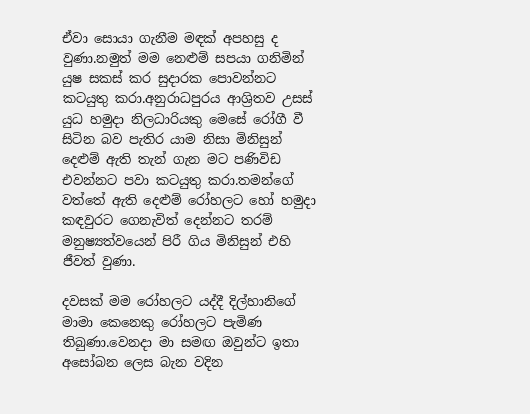ඒවා සොයා ගැනීම මඳක් අපහසු ද වුණා.නමුත් මම නෙළුම් සපයා ගනිමින් යුෂ සකස් කර සුදාරක පොවන්නට කටයුතු කරා.අනුරාධපුරය ආශ්‍රිතව උසස් යුධ හමුදා නිලධාරියකු මෙසේ රෝගී වී සිටින බව පැතිර යාම නිසා මිනිසුන් දෙළුම් ඇති තැන් ගැන මට පණිවිඩ එවන්නට පවා කටයුතු කරා.තමන්ගේ වත්තේ ඇති දෙළුම් රෝහලට හෝ හමුදා කඳවුරට ගෙනැවිත් දෙන්නට තරම් මනුෂ්‍යත්වයෙන් පිරී ගිය මිනිසුන් එහි ජීවත් වුණා.

දවසක් මම රෝහලට යද්දී දිල්හානිගේ මාමා කෙනෙකු රෝහලට පැමිණ තිබුණා.වෙනදා මා සමඟ ඔවුන්ට ඉතා අසෝබන ලෙස බැන වදින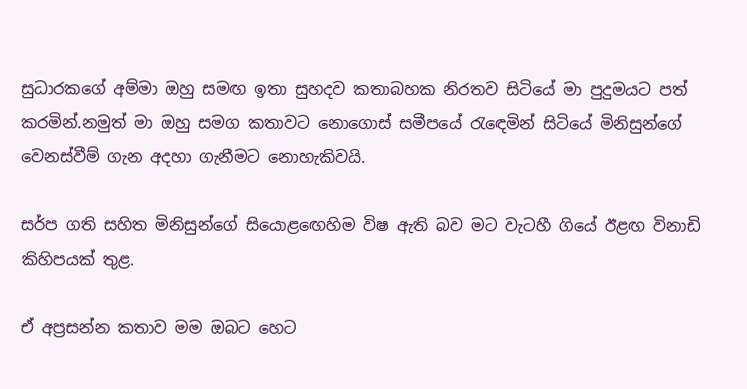සුධාරකගේ අම්මා ඔහු සමඟ ඉතා සුහදව කතාබහක නිරතව සිටියේ මා පුදුමයට පත් කරමින්.නමුත් මා ඔහු සමග කතාවට නොගොස් සමීපයේ රැඳෙමින් සිටියේ මිනිසුන්ගේ වෙනස්වීම් ගැන අදහා ගැනීමට නොහැකිවයි.

සර්ප ගති සහිත මිනිසුන්ගේ සියොළඟෙහිම විෂ ඇති බව මට වැටහී ගියේ ඊළඟ විනාඩි කිහිපයක් තුළ.

ඒ අප්‍රසන්න කතාව මම ඔබට හෙට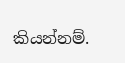කියන්නම්.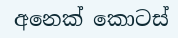අනෙක් කොටස්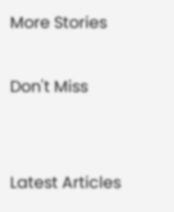More Stories

Don't Miss


Latest Articles